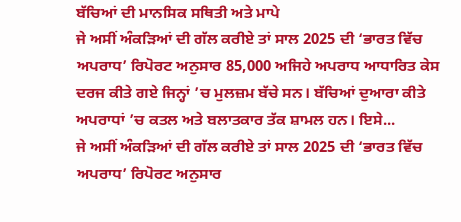ਬੱਚਿਆਂ ਦੀ ਮਾਨਸਿਕ ਸਥਿਤੀ ਅਤੇ ਮਾਪੇ
ਜੇ ਅਸੀਂ ਅੰਕੜਿਆਂ ਦੀ ਗੱਲ ਕਰੀਏ ਤਾਂ ਸਾਲ 2025 ਦੀ ‘ਭਾਰਤ ਵਿੱਚ ਅਪਰਾਧ’ ਰਿਪੋਰਟ ਅਨੁਸਾਰ 85,000 ਅਜਿਹੇ ਅਪਰਾਧ ਆਧਾਰਿਤ ਕੇਸ ਦਰਜ ਕੀਤੇ ਗਏ ਜਿਨ੍ਹਾਂ ’ਚ ਮੁਲਜ਼ਮ ਬੱਚੇ ਸਨ। ਬੱਚਿਆਂ ਦੁਆਰਾ ਕੀਤੇ ਅਪਰਾਧਾਂ ’ਚ ਕਤਲ ਅਤੇ ਬਲਾਤਕਾਰ ਤੱਕ ਸ਼ਾਮਲ ਹਨ। ਇਸੇ...
ਜੇ ਅਸੀਂ ਅੰਕੜਿਆਂ ਦੀ ਗੱਲ ਕਰੀਏ ਤਾਂ ਸਾਲ 2025 ਦੀ ‘ਭਾਰਤ ਵਿੱਚ ਅਪਰਾਧ’ ਰਿਪੋਰਟ ਅਨੁਸਾਰ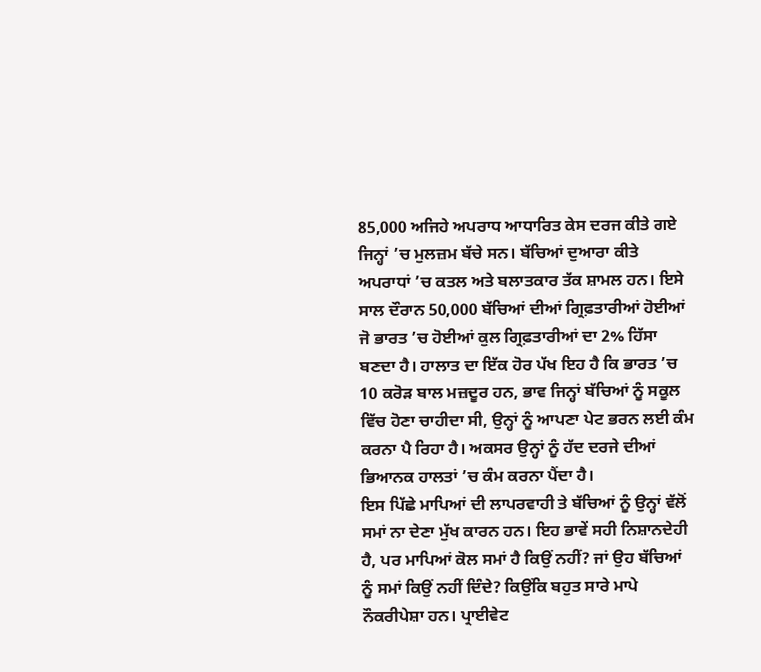85,000 ਅਜਿਹੇ ਅਪਰਾਧ ਆਧਾਰਿਤ ਕੇਸ ਦਰਜ ਕੀਤੇ ਗਏ ਜਿਨ੍ਹਾਂ ’ਚ ਮੁਲਜ਼ਮ ਬੱਚੇ ਸਨ। ਬੱਚਿਆਂ ਦੁਆਰਾ ਕੀਤੇ ਅਪਰਾਧਾਂ ’ਚ ਕਤਲ ਅਤੇ ਬਲਾਤਕਾਰ ਤੱਕ ਸ਼ਾਮਲ ਹਨ। ਇਸੇ ਸਾਲ ਦੌਰਾਨ 50,000 ਬੱਚਿਆਂ ਦੀਆਂ ਗ੍ਰਿਫ਼ਤਾਰੀਆਂ ਹੋਈਆਂ ਜੋ ਭਾਰਤ ’ਚ ਹੋਈਆਂ ਕੁਲ ਗ੍ਰਿਫ਼ਤਾਰੀਆਂ ਦਾ 2% ਹਿੱਸਾ ਬਣਦਾ ਹੈ। ਹਾਲਾਤ ਦਾ ਇੱਕ ਹੋਰ ਪੱਖ ਇਹ ਹੈ ਕਿ ਭਾਰਤ ’ਚ 10 ਕਰੋੜ ਬਾਲ ਮਜ਼ਦੂਰ ਹਨ, ਭਾਵ ਜਿਨ੍ਹਾਂ ਬੱਚਿਆਂ ਨੂੰ ਸਕੂਲ ਵਿੱਚ ਹੋਣਾ ਚਾਹੀਦਾ ਸੀ, ਉਨ੍ਹਾਂ ਨੂੰ ਆਪਣਾ ਪੇਟ ਭਰਨ ਲਈ ਕੰਮ ਕਰਨਾ ਪੈ ਰਿਹਾ ਹੈ। ਅਕਸਰ ਉਨ੍ਹਾਂ ਨੂੰ ਹੱਦ ਦਰਜੇ ਦੀਆਂ ਭਿਆਨਕ ਹਾਲਤਾਂ ’ਚ ਕੰਮ ਕਰਨਾ ਪੈਂਦਾ ਹੈ।
ਇਸ ਪਿੱਛੇ ਮਾਪਿਆਂ ਦੀ ਲਾਪਰਵਾਹੀ ਤੇ ਬੱਚਿਆਂ ਨੂੰ ਉਨ੍ਹਾਂ ਵੱਲੋਂ ਸਮਾਂ ਨਾ ਦੇਣਾ ਮੁੱਖ ਕਾਰਨ ਹਨ। ਇਹ ਭਾਵੇਂ ਸਹੀ ਨਿਸ਼ਾਨਦੇਹੀ ਹੈ, ਪਰ ਮਾਪਿਆਂ ਕੋਲ ਸਮਾਂ ਹੈ ਕਿਉਂ ਨਹੀਂ? ਜਾਂ ਉਹ ਬੱਚਿਆਂ ਨੂੰ ਸਮਾਂ ਕਿਉਂ ਨਹੀਂ ਦਿੰਦੇ? ਕਿਉਂਕਿ ਬਹੁਤ ਸਾਰੇ ਮਾਪੇ ਨੌਕਰੀਪੇਸ਼ਾ ਹਨ। ਪ੍ਰਾਈਵੇਟ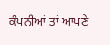ਕੰਪਨੀਆਂ ਤਾਂ ਆਪਣੇ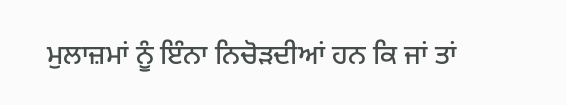ਮੁਲਾਜ਼ਮਾਂ ਨੂੰ ਇੰਨਾ ਨਿਚੋੜਦੀਆਂ ਹਨ ਕਿ ਜਾਂ ਤਾਂ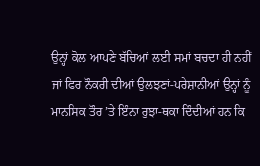ਉਨ੍ਹਾਂ ਕੋਲ ਆਪਣੇ ਬੱਚਿਆਂ ਲਈ ਸਮਾਂ ਬਚਦਾ ਹੀ ਨਹੀਂ ਜਾਂ ਫਿਰ ਨੌਕਰੀ ਦੀਆਂ ਉਲਝਣਾਂ-ਪਰੇਸ਼ਾਨੀਆਂ ਉਨ੍ਹਾਂ ਨੂੰ ਮਾਨਸਿਕ ਤੌਰ ’ਤੇ ਇੰਨਾ ਰੁਝਾ-ਥਕਾ ਦਿੰਦੀਆਂ ਹਨ ਕਿ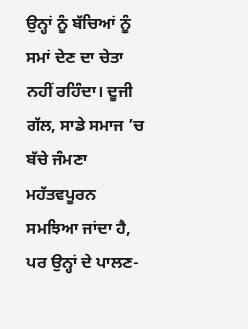ਉਨ੍ਹਾਂ ਨੂੰ ਬੱਚਿਆਂ ਨੂੰ ਸਮਾਂ ਦੇਣ ਦਾ ਚੇਤਾ ਨਹੀਂ ਰਹਿੰਦਾ। ਦੂਜੀ ਗੱਲ, ਸਾਡੇ ਸਮਾਜ ’ਚ ਬੱਚੇ ਜੰਮਣਾ ਮਹੱਤਵਪੂਰਨ ਸਮਝਿਆ ਜਾਂਦਾ ਹੈ, ਪਰ ਉਨ੍ਹਾਂ ਦੇ ਪਾਲਣ-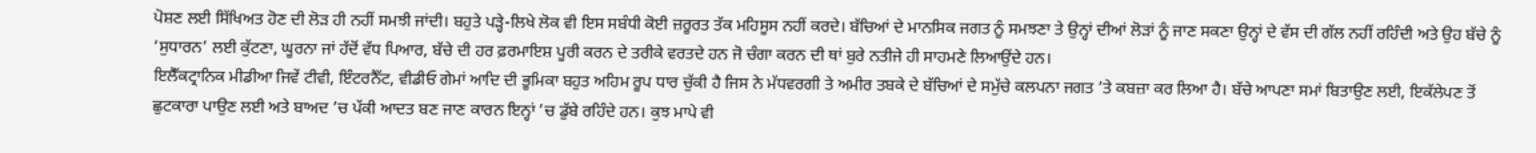ਪੋਸ਼ਣ ਲਈ ਸਿੱਖਿਅਤ ਹੋਣ ਦੀ ਲੋੜ ਹੀ ਨਹੀਂ ਸਮਝੀ ਜਾਂਦੀ। ਬਹੁਤੇ ਪੜ੍ਹੇ-ਲਿਖੇ ਲੋਕ ਵੀ ਇਸ ਸਬੰਧੀ ਕੋਈ ਜ਼ਰੂਰਤ ਤੱਕ ਮਹਿਸੂਸ ਨਹੀਂ ਕਰਦੇ। ਬੱਚਿਆਂ ਦੇ ਮਾਨਸਿਕ ਜਗਤ ਨੂੰ ਸਮਝਣਾ ਤੇ ਉਨ੍ਹਾਂ ਦੀਆਂ ਲੋੜਾਂ ਨੂੰ ਜਾਣ ਸਕਣਾ ਉਨ੍ਹਾਂ ਦੇ ਵੱਸ ਦੀ ਗੱਲ ਨਹੀਂ ਰਹਿੰਦੀ ਅਤੇ ਉਹ ਬੱਚੇ ਨੂੰ ‘ਸੁਧਾਰਨ’ ਲਈ ਕੁੱਟਣਾ, ਘੂਰਨਾ ਜਾਂ ਹੱਦੋਂ ਵੱਧ ਪਿਆਰ, ਬੱਚੇ ਦੀ ਹਰ ਫ਼ਰਮਾਇਸ਼ ਪੂਰੀ ਕਰਨ ਦੇ ਤਰੀਕੇ ਵਰਤਦੇ ਹਨ ਜੋ ਚੰਗਾ ਕਰਨ ਦੀ ਥਾਂ ਬੁਰੇ ਨਤੀਜੇ ਹੀ ਸਾਹਮਣੇ ਲਿਆਉਂਦੇ ਹਨ।
ਇਲੈੱਕਟ੍ਰਾਨਿਕ ਮੀਡੀਆ ਜਿਵੇਂ ਟੀਵੀ, ਇੰਟਰਨੈੱਟ, ਵੀਡੀਓ ਗੇਮਾਂ ਆਦਿ ਦੀ ਭੂਮਿਕਾ ਬਹੁਤ ਅਹਿਮ ਰੂਪ ਧਾਰ ਚੁੱਕੀ ਹੈ ਜਿਸ ਨੇ ਮੱਧਵਰਗੀ ਤੇ ਅਮੀਰ ਤਬਕੇ ਦੇ ਬੱਚਿਆਂ ਦੇ ਸਮੁੱਚੇ ਕਲਪਨਾ ਜਗਤ ’ਤੇ ਕਬਜ਼ਾ ਕਰ ਲਿਆ ਹੈ। ਬੱਚੇ ਆਪਣਾ ਸਮਾਂ ਬਿਤਾਉਣ ਲਈ, ਇਕੱਲੇਪਣ ਤੋਂ ਛੁਟਕਾਰਾ ਪਾਉਣ ਲਈ ਅਤੇ ਬਾਅਦ ’ਚ ਪੱਕੀ ਆਦਤ ਬਣ ਜਾਣ ਕਾਰਨ ਇਨ੍ਹਾਂ ’ਚ ਡੁੱਬੇ ਰਹਿੰਦੇ ਹਨ। ਕੁਝ ਮਾਪੇ ਵੀ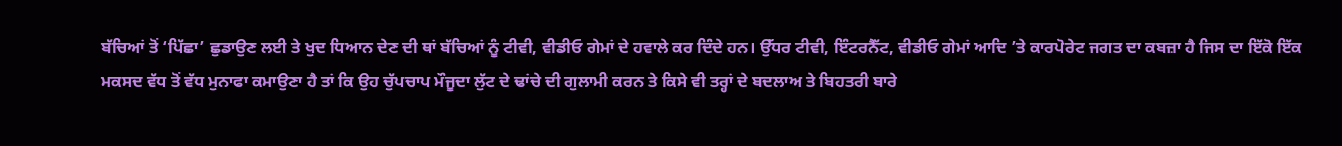ਬੱਚਿਆਂ ਤੋਂ ‘ਪਿੱਛਾ’ ਛੁਡਾਉਣ ਲਈ ਤੇ ਖੁਦ ਧਿਆਨ ਦੇਣ ਦੀ ਥਾਂ ਬੱਚਿਆਂ ਨੂੰ ਟੀਵੀ, ਵੀਡੀਓ ਗੇਮਾਂ ਦੇ ਹਵਾਲੇ ਕਰ ਦਿੰਦੇ ਹਨ। ਉੱਧਰ ਟੀਵੀ, ਇੰਟਰਨੈੱਟ, ਵੀਡੀਓ ਗੇਮਾਂ ਆਦਿ ’ਤੇ ਕਾਰਪੋਰੇਟ ਜਗਤ ਦਾ ਕਬਜ਼ਾ ਹੈ ਜਿਸ ਦਾ ਇੱਕੋ ਇੱਕ ਮਕਸਦ ਵੱਧ ਤੋਂ ਵੱਧ ਮੁਨਾਫਾ ਕਮਾਉਣਾ ਹੈ ਤਾਂ ਕਿ ਉਹ ਚੁੱਪਚਾਪ ਮੌਜੂਦਾ ਲੁੱਟ ਦੇ ਢਾਂਚੇ ਦੀ ਗੁਲਾਮੀ ਕਰਨ ਤੇ ਕਿਸੇ ਵੀ ਤਰ੍ਹਾਂ ਦੇ ਬਦਲਾਅ ਤੇ ਬਿਹਤਰੀ ਬਾਰੇ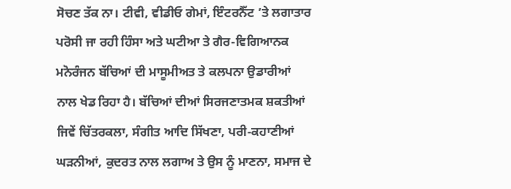ਸੋਚਣ ਤੱਕ ਨਾ। ਟੀਵੀ, ਵੀਡੀਓ ਗੇਮਾਂ, ਇੰਟਰਨੈੱਟ ’ਤੇ ਲਗਾਤਾਰ ਪਰੋਸੀ ਜਾ ਰਹੀ ਹਿੰਸਾ ਅਤੇ ਘਟੀਆ ਤੇ ਗੈਰ-ਵਿਗਿਆਨਕ ਮਨੋਰੰਜਨ ਬੱਚਿਆਂ ਦੀ ਮਾਸੂਮੀਅਤ ਤੇ ਕਲਪਨਾ ਉਡਾਰੀਆਂ ਨਾਲ ਖੇਡ ਰਿਹਾ ਹੈ। ਬੱਚਿਆਂ ਦੀਆਂ ਸਿਰਜਣਾਤਮਕ ਸ਼ਕਤੀਆਂ ਜਿਵੇਂ ਚਿੱਤਰਕਲਾ, ਸੰਗੀਤ ਆਦਿ ਸਿੱਖਣਾ, ਪਰੀ-ਕਹਾਣੀਆਂ ਘੜਨੀਆਂ, ਕੁਦਰਤ ਨਾਲ ਲਗਾਅ ਤੇ ਉਸ ਨੂੰ ਮਾਣਨਾ, ਸਮਾਜ ਦੇ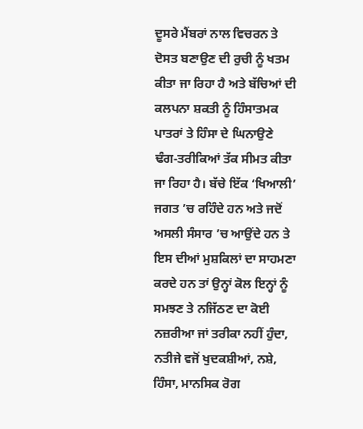ਦੂਸਰੇ ਮੈਂਬਰਾਂ ਨਾਲ ਵਿਚਰਨ ਤੇ ਦੋਸਤ ਬਣਾਉਣ ਦੀ ਰੁਚੀ ਨੂੰ ਖਤਮ ਕੀਤਾ ਜਾ ਰਿਹਾ ਹੈ ਅਤੇ ਬੱਚਿਆਂ ਦੀ ਕਲਪਨਾ ਸ਼ਕਤੀ ਨੂੰ ਹਿੰਸਾਤਮਕ ਪਾਤਰਾਂ ਤੇ ਹਿੰਸਾ ਦੇ ਘਿਨਾਉਣੇ ਢੰਗ-ਤਰੀਕਿਆਂ ਤੱਕ ਸੀਮਤ ਕੀਤਾ ਜਾ ਰਿਹਾ ਹੈ। ਬੱਚੇ ਇੱਕ ‘ਖਿਆਲੀ’ ਜਗਤ ’ਚ ਰਹਿੰਦੇ ਹਨ ਅਤੇ ਜਦੋਂ ਅਸਲੀ ਸੰਸਾਰ ’ਚ ਆਉਂਦੇ ਹਨ ਤੇ ਇਸ ਦੀਆਂ ਮੁਸ਼ਕਿਲਾਂ ਦਾ ਸਾਹਮਣਾ ਕਰਦੇ ਹਨ ਤਾਂ ਉਨ੍ਹਾਂ ਕੋਲ ਇਨ੍ਹਾਂ ਨੂੰ ਸਮਝਣ ਤੇ ਨਜਿੱਠਣ ਦਾ ਕੋਈ ਨਜ਼ਰੀਆ ਜਾਂ ਤਰੀਕਾ ਨਹੀਂ ਹੁੰਦਾ, ਨਤੀਜੇ ਵਜੋਂ ਖੁਦਕਸ਼ੀਆਂ, ਨਸ਼ੇ, ਹਿੰਸਾ, ਮਾਨਸਿਕ ਰੋਗ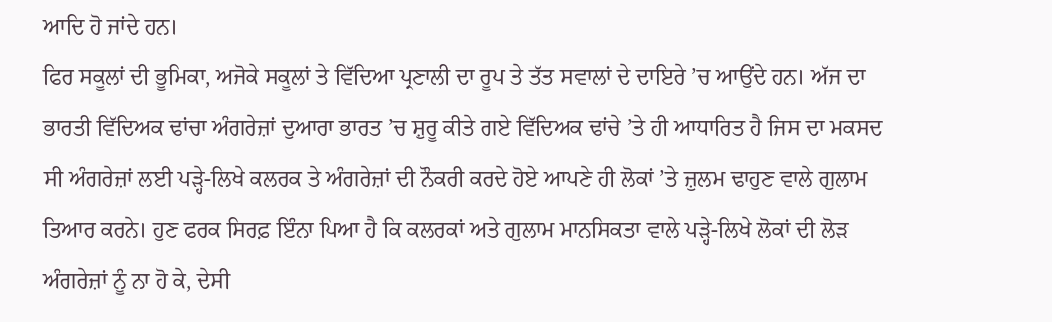ਆਦਿ ਹੋ ਜਾਂਦੇ ਹਨ।
ਫਿਰ ਸਕੂਲਾਂ ਦੀ ਭੂਮਿਕਾ, ਅਜੋਕੇ ਸਕੂਲਾਂ ਤੇ ਵਿੱਦਿਆ ਪ੍ਰਣਾਲੀ ਦਾ ਰੂਪ ਤੇ ਤੱਤ ਸਵਾਲਾਂ ਦੇ ਦਾਇਰੇ ’ਚ ਆਉਂਦੇ ਹਨ। ਅੱਜ ਦਾ ਭਾਰਤੀ ਵਿੱਦਿਅਕ ਢਾਂਚਾ ਅੰਗਰੇਜ਼ਾਂ ਦੁਆਰਾ ਭਾਰਤ ’ਚ ਸ਼ੁਰੂ ਕੀਤੇ ਗਏ ਵਿੱਦਿਅਕ ਢਾਂਚੇ ’ਤੇ ਹੀ ਆਧਾਰਿਤ ਹੈ ਜਿਸ ਦਾ ਮਕਸਦ ਸੀ ਅੰਗਰੇਜ਼ਾਂ ਲਈ ਪੜ੍ਹੇ-ਲਿਖੇ ਕਲਰਕ ਤੇ ਅੰਗਰੇਜ਼ਾਂ ਦੀ ਨੌਕਰੀ ਕਰਦੇ ਹੋਏ ਆਪਣੇ ਹੀ ਲੋਕਾਂ ’ਤੇ ਜ਼ੁਲਮ ਢਾਹੁਣ ਵਾਲੇ ਗੁਲਾਮ ਤਿਆਰ ਕਰਨੇ। ਹੁਣ ਫਰਕ ਸਿਰਫ਼ ਇੰਨਾ ਪਿਆ ਹੈ ਕਿ ਕਲਰਕਾਂ ਅਤੇ ਗੁਲਾਮ ਮਾਨਸਿਕਤਾ ਵਾਲੇ ਪੜ੍ਹੇ-ਲਿਖੇ ਲੋਕਾਂ ਦੀ ਲੋੜ ਅੰਗਰੇਜ਼ਾਂ ਨੂੰ ਨਾ ਹੋ ਕੇ, ਦੇਸੀ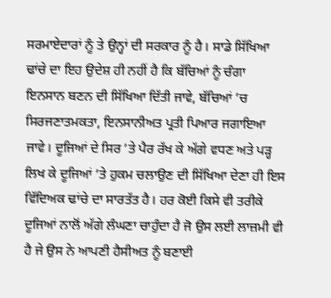ਸਰਮਾਏਦਾਰਾਂ ਨੂੰ ਤੇ ਉਨ੍ਹਾਂ ਦੀ ਸਰਕਾਰ ਨੂੰ ਹੈ। ਸਾਡੇ ਸਿੱਖਿਆ ਢਾਂਚੇ ਦਾ ਇਹ ਉਦੇਸ਼ ਹੀ ਨਹੀਂ ਹੈ ਕਿ ਬੱਚਿਆਂ ਨੂੰ ਚੰਗਾ ਇਨਸਾਨ ਬਣਨ ਦੀ ਸਿੱਖਿਆ ਦਿੱਤੀ ਜਾਵੇ, ਬੱਚਿਆਂ ’ਚ ਸਿਰਜਣਾਤਮਕਤਾ, ਇਨਸਾਨੀਅਤ ਪ੍ਰਤੀ ਪਿਆਰ ਜਗਾਇਆ ਜਾਵੇ। ਦੂਜਿਆਂ ਦੇ ਸਿਰ ’ਤੇ ਪੈਰ ਰੱਖ ਕੇ ਅੱਗੇ ਵਧਣ ਅਤੇ ਪੜ੍ਹ ਲਿਖ ਕੇ ਦੂਜਿਆਂ ’ਤੇ ਹੁਕਮ ਚਲਾਉਣ ਦੀ ਸਿੱਖਿਆ ਦੇਣਾ ਹੀ ਇਸ ਵਿੱਦਿਅਕ ਢਾਂਚੇ ਦਾ ਸਾਰਤੱਤ ਹੈ। ਹਰ ਕੋਈ ਕਿਸੇ ਵੀ ਤਰੀਕੇ ਦੂਜਿਆਂ ਨਾਲੋਂ ਅੱਗੇ ਲੰਘਣਾ ਚਾਹੁੰਦਾ ਹੈ ਜੋ ਉਸ ਲਈ ਲਾਜ਼ਮੀ ਵੀ ਹੈ ਜੇ ਉਸ ਨੇ ਆਪਣੀ ਹੈਸੀਅਤ ਨੂੰ ਬਣਾਈ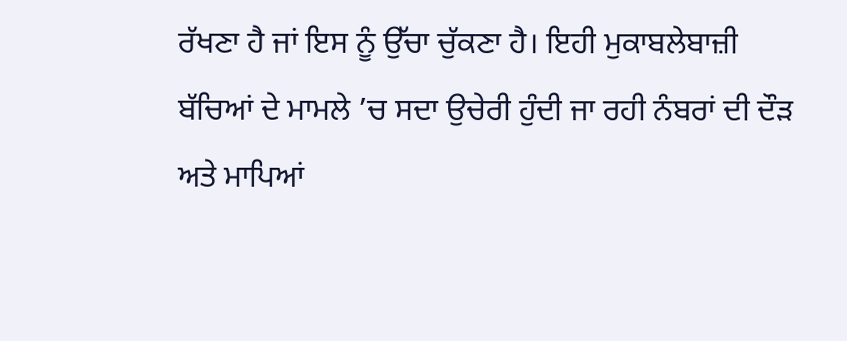ਰੱਖਣਾ ਹੈ ਜਾਂ ਇਸ ਨੂੰ ਉੱਚਾ ਚੁੱਕਣਾ ਹੈ। ਇਹੀ ਮੁਕਾਬਲੇਬਾਜ਼ੀ ਬੱਚਿਆਂ ਦੇ ਮਾਮਲੇ ’ਚ ਸਦਾ ਉਚੇਰੀ ਹੁੰਦੀ ਜਾ ਰਹੀ ਨੰਬਰਾਂ ਦੀ ਦੌੜ ਅਤੇ ਮਾਪਿਆਂ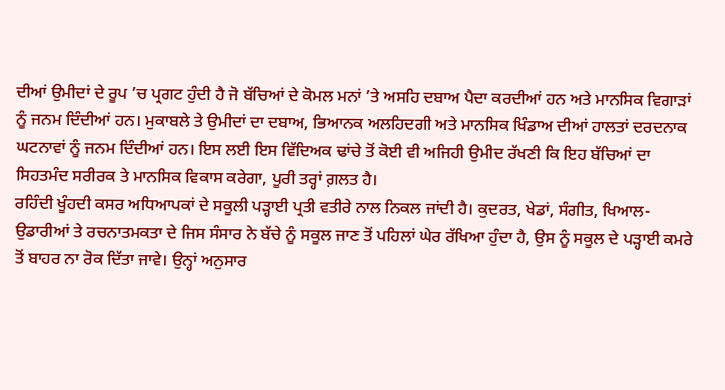ਦੀਆਂ ਉਮੀਦਾਂ ਦੇ ਰੂਪ ’ਚ ਪ੍ਰਗਟ ਹੁੰਦੀ ਹੈ ਜੋ ਬੱਚਿਆਂ ਦੇ ਕੋਮਲ ਮਨਾਂ ’ਤੇ ਅਸਹਿ ਦਬਾਅ ਪੈਦਾ ਕਰਦੀਆਂ ਹਨ ਅਤੇ ਮਾਨਸਿਕ ਵਿਗਾੜਾਂ ਨੂੰ ਜਨਮ ਦਿੰਦੀਆਂ ਹਨ। ਮੁਕਾਬਲੇ ਤੇ ਉਮੀਦਾਂ ਦਾ ਦਬਾਅ, ਭਿਆਨਕ ਅਲਹਿਦਗੀ ਅਤੇ ਮਾਨਸਿਕ ਖਿੰਡਾਅ ਦੀਆਂ ਹਾਲਤਾਂ ਦਰਦਨਾਕ ਘਟਨਾਵਾਂ ਨੂੰ ਜਨਮ ਦਿੰਦੀਆਂ ਹਨ। ਇਸ ਲਈ ਇਸ ਵਿੱਦਿਅਕ ਢਾਂਚੇ ਤੋਂ ਕੋਈ ਵੀ ਅਜਿਹੀ ਉਮੀਦ ਰੱਖਣੀ ਕਿ ਇਹ ਬੱਚਿਆਂ ਦਾ ਸਿਹਤਮੰਦ ਸਰੀਰਕ ਤੇ ਮਾਨਸਿਕ ਵਿਕਾਸ ਕਰੇਗਾ, ਪੂਰੀ ਤਰ੍ਹਾਂ ਗ਼ਲਤ ਹੈ।
ਰਹਿੰਦੀ ਖੂੰਹਦੀ ਕਸਰ ਅਧਿਆਪਕਾਂ ਦੇ ਸਕੂਲੀ ਪੜ੍ਹਾਈ ਪ੍ਰਤੀ ਵਤੀਰੇ ਨਾਲ ਨਿਕਲ ਜਾਂਦੀ ਹੈ। ਕੁਦਰਤ, ਖੇਡਾਂ, ਸੰਗੀਤ, ਖਿਆਲ-ਉਡਾਰੀਆਂ ਤੇ ਰਚਨਾਤਮਕਤਾ ਦੇ ਜਿਸ ਸੰਸਾਰ ਨੇ ਬੱਚੇ ਨੂੰ ਸਕੂਲ ਜਾਣ ਤੋਂ ਪਹਿਲਾਂ ਘੇਰ ਰੱਖਿਆ ਹੁੰਦਾ ਹੈ, ਉਸ ਨੂੰ ਸਕੂਲ ਦੇ ਪੜ੍ਹਾਈ ਕਮਰੇ ਤੋਂ ਬਾਹਰ ਨਾ ਰੋਕ ਦਿੱਤਾ ਜਾਵੇ। ਉਨ੍ਹਾਂ ਅਨੁਸਾਰ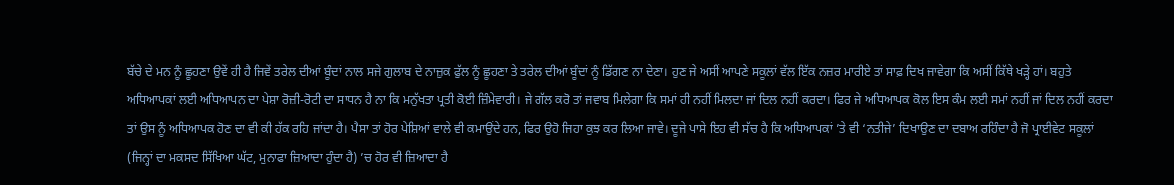ਬੱਚੇ ਦੇ ਮਨ ਨੂੰ ਛੂਹਣਾ ਉਵੇਂ ਹੀ ਹੈ ਜਿਵੇਂ ਤਰੇਲ ਦੀਆਂ ਬੂੰਦਾਂ ਨਾਲ ਸਜੇ ਗੁਲਾਬ ਦੇ ਨਾਜ਼ੁਕ ਫੁੱਲ ਨੂੰ ਛੂਹਣਾ ਤੇ ਤਰੇਲ ਦੀਆਂ ਬੂੰਦਾਂ ਨੂੰ ਡਿੱਗਣ ਨਾ ਦੇਣਾ। ਹੁਣ ਜੇ ਅਸੀਂ ਆਪਣੇ ਸਕੂਲਾਂ ਵੱਲ ਇੱਕ ਨਜ਼ਰ ਮਾਰੀਏ ਤਾਂ ਸਾਫ਼ ਦਿਖ ਜਾਵੇਗਾ ਕਿ ਅਸੀਂ ਕਿੱਥੇ ਖੜ੍ਹੇ ਹਾਂ। ਬਹੁਤੇ ਅਧਿਆਪਕਾਂ ਲਈ ਅਧਿਆਪਨ ਦਾ ਪੇਸ਼ਾ ਰੋਜ਼ੀ-ਰੋਟੀ ਦਾ ਸਾਧਨ ਹੈ ਨਾ ਕਿ ਮਨੁੱਖਤਾ ਪ੍ਰਤੀ ਕੋਈ ਜ਼ਿੰਮੇਵਾਰੀ। ਜੇ ਗੱਲ ਕਰੋ ਤਾਂ ਜਵਾਬ ਮਿਲੇਗਾ ਕਿ ਸਮਾਂ ਹੀ ਨਹੀਂ ਮਿਲਦਾ ਜਾਂ ਦਿਲ ਨਹੀਂ ਕਰਦਾ। ਫਿਰ ਜੇ ਅਧਿਆਪਕ ਕੋਲ ਇਸ ਕੰਮ ਲਈ ਸਮਾਂ ਨਹੀਂ ਜਾਂ ਦਿਲ ਨਹੀਂ ਕਰਦਾ ਤਾਂ ਉਸ ਨੂੰ ਅਧਿਆਪਕ ਹੋਣ ਦਾ ਵੀ ਕੀ ਹੱਕ ਰਹਿ ਜਾਂਦਾ ਹੈ। ਪੈਸਾ ਤਾਂ ਹੋਰ ਪੇਸ਼ਿਆਂ ਵਾਲੇ ਵੀ ਕਮਾਉਂਦੇ ਹਨ, ਫਿਰ ਉਹੋ ਜਿਹਾ ਕੁਝ ਕਰ ਲਿਆ ਜਾਵੇ। ਦੂਜੇ ਪਾਸੇ ਇਹ ਵੀ ਸੱਚ ਹੈ ਕਿ ਅਧਿਆਪਕਾਂ ’ਤੇ ਵੀ ‘ਨਤੀਜੇ’ ਦਿਖਾਉਣ ਦਾ ਦਬਾਅ ਰਹਿੰਦਾ ਹੈ ਜੋ ਪ੍ਰਾਈਵੇਟ ਸਕੂਲਾਂ (ਜਿਨ੍ਹਾਂ ਦਾ ਮਕਸਦ ਸਿੱਖਿਆ ਘੱਟ, ਮੁਨਾਫਾ ਜ਼ਿਆਦਾ ਹੁੰਦਾ ਹੈ) ’ਚ ਹੋਰ ਵੀ ਜ਼ਿਆਦਾ ਹੈ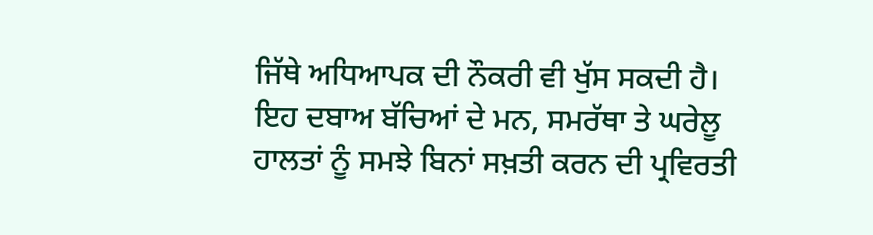ਜਿੱਥੇ ਅਧਿਆਪਕ ਦੀ ਨੌਕਰੀ ਵੀ ਖੁੱਸ ਸਕਦੀ ਹੈ। ਇਹ ਦਬਾਅ ਬੱਚਿਆਂ ਦੇ ਮਨ, ਸਮਰੱਥਾ ਤੇ ਘਰੇਲੂ ਹਾਲਤਾਂ ਨੂੰ ਸਮਝੇ ਬਿਨਾਂ ਸਖ਼ਤੀ ਕਰਨ ਦੀ ਪ੍ਰਵਿਰਤੀ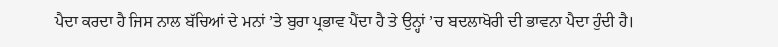ਪੈਦਾ ਕਰਦਾ ਹੈ ਜਿਸ ਨਾਲ ਬੱਚਿਆਂ ਦੇ ਮਨਾਂ ’ਤੇ ਬੁਰਾ ਪ੍ਰਭਾਵ ਪੈਂਦਾ ਹੈ ਤੇ ਉਨ੍ਹਾਂ ’ਚ ਬਦਲਾਖੋਰੀ ਦੀ ਭਾਵਨਾ ਪੈਦਾ ਹੁੰਦੀ ਹੈ।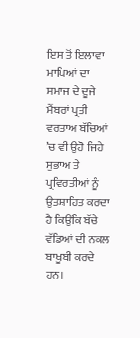ਇਸ ਤੋਂ ਇਲਾਵਾ ਮਾਪਿਆਂ ਦਾ ਸਮਾਜ ਦੇ ਦੂਜੇ ਮੈਂਬਰਾਂ ਪ੍ਰਤੀ ਵਰਤਾਅ ਬੱਚਿਆਂ ’ਚ ਵੀ ਉਹੋ ਜਿਹੇ ਸੁਭਾਅ ਤੇ ਪ੍ਰਵਿਰਤੀਆਂ ਨੂੰ ਉਤਸ਼ਾਹਿਤ ਕਰਦਾ ਹੈ ਕਿਉਂਕਿ ਬੱਚੇ ਵੱਡਿਆਂ ਦੀ ਨਕਲ ਬਾਖੂਬੀ ਕਰਦੇ ਹਨ।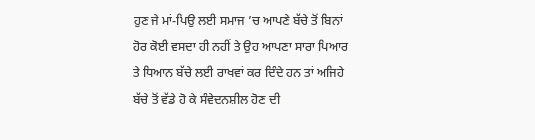ਹੁਣ ਜੇ ਮਾਂ-ਪਿਉ ਲਈ ਸਮਾਜ ’ਚ ਆਪਣੇ ਬੱਚੇ ਤੋਂ ਬਿਨਾਂ ਹੋਰ ਕੋਈ ਵਸਦਾ ਹੀ ਨਹੀਂ ਤੇ ਉਹ ਆਪਣਾ ਸਾਰਾ ਪਿਆਰ ਤੇ ਧਿਆਨ ਬੱਚੇ ਲਈ ਰਾਖਵਾਂ ਕਰ ਦਿੰਦੇ ਹਨ ਤਾਂ ਅਜਿਹੇ ਬੱਚੇ ਤੋਂ ਵੱਡੇ ਹੋ ਕੇ ਸੰਵੇਦਨਸ਼ੀਲ ਹੋਣ ਦੀ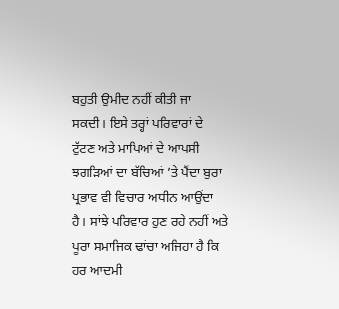ਬਹੁਤੀ ਉਮੀਦ ਨਹੀਂ ਕੀਤੀ ਜਾ ਸਕਦੀ। ਇਸੇ ਤਰ੍ਹਾਂ ਪਰਿਵਾਰਾਂ ਦੇ ਟੁੱਟਣ ਅਤੇ ਮਾਪਿਆਂ ਦੇ ਆਪਸੀ ਝਗੜਿਆਂ ਦਾ ਬੱਚਿਆਂ ’ਤੇ ਪੈਂਦਾ ਬੁਰਾ ਪ੍ਰਭਾਵ ਵੀ ਵਿਚਾਰ ਅਧੀਨ ਆਉਂਦਾ ਹੈ। ਸਾਂਝੇ ਪਰਿਵਾਰ ਹੁਣ ਰਹੇ ਨਹੀਂ ਅਤੇ ਪੂਰਾ ਸਮਾਜਿਕ ਢਾਂਚਾ ਅਜਿਹਾ ਹੈ ਕਿ ਹਰ ਆਦਮੀ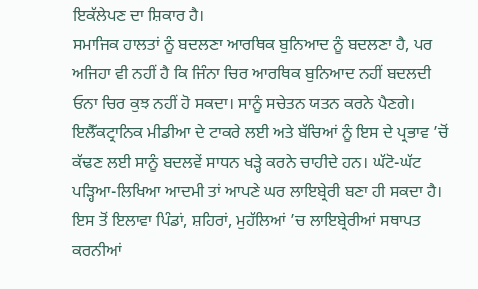ਇਕੱਲੇਪਣ ਦਾ ਸ਼ਿਕਾਰ ਹੈ।
ਸਮਾਜਿਕ ਹਾਲਤਾਂ ਨੂੰ ਬਦਲਣਾ ਆਰਥਿਕ ਬੁਨਿਆਦ ਨੂੰ ਬਦਲਣਾ ਹੈ, ਪਰ ਅਜਿਹਾ ਵੀ ਨਹੀਂ ਹੈ ਕਿ ਜਿੰਨਾ ਚਿਰ ਆਰਥਿਕ ਬੁਨਿਆਦ ਨਹੀਂ ਬਦਲਦੀ ਓਨਾ ਚਿਰ ਕੁਝ ਨਹੀਂ ਹੋ ਸਕਦਾ। ਸਾਨੂੰ ਸਚੇਤਨ ਯਤਨ ਕਰਨੇ ਪੈਣਗੇ। ਇਲੈੱਕਟ੍ਰਾਨਿਕ ਮੀਡੀਆ ਦੇ ਟਾਕਰੇ ਲਈ ਅਤੇ ਬੱਚਿਆਂ ਨੂੰ ਇਸ ਦੇ ਪ੍ਰਭਾਵ ’ਚੋਂ ਕੱਢਣ ਲਈ ਸਾਨੂੰ ਬਦਲਵੇਂ ਸਾਧਨ ਖੜ੍ਹੇ ਕਰਨੇ ਚਾਹੀਦੇ ਹਨ। ਘੱਟੋ-ਘੱਟ ਪੜ੍ਹਿਆ-ਲਿਖਿਆ ਆਦਮੀ ਤਾਂ ਆਪਣੇ ਘਰ ਲਾਇਬ੍ਰੇਰੀ ਬਣਾ ਹੀ ਸਕਦਾ ਹੈ। ਇਸ ਤੋਂ ਇਲਾਵਾ ਪਿੰਡਾਂ, ਸ਼ਹਿਰਾਂ, ਮੁਹੱਲਿਆਂ ’ਚ ਲਾਇਬ੍ਰੇਰੀਆਂ ਸਥਾਪਤ ਕਰਨੀਆਂ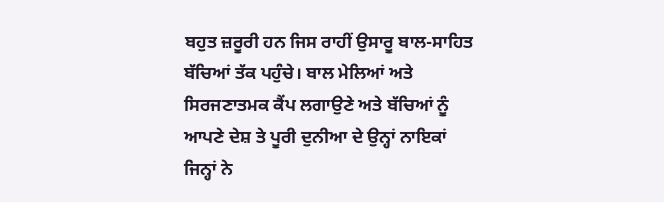ਬਹੁਤ ਜ਼ਰੂਰੀ ਹਨ ਜਿਸ ਰਾਹੀਂ ਉਸਾਰੂ ਬਾਲ-ਸਾਹਿਤ ਬੱਚਿਆਂ ਤੱਕ ਪਹੁੰਚੇ। ਬਾਲ ਮੇਲਿਆਂ ਅਤੇ ਸਿਰਜਣਾਤਮਕ ਕੈਂਪ ਲਗਾਉਣੇ ਅਤੇ ਬੱਚਿਆਂ ਨੂੰ ਆਪਣੇ ਦੇਸ਼ ਤੇ ਪੂਰੀ ਦੁਨੀਆ ਦੇ ਉਨ੍ਹਾਂ ਨਾਇਕਾਂ ਜਿਨ੍ਹਾਂ ਨੇ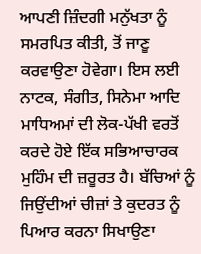ਆਪਣੀ ਜ਼ਿੰਦਗੀ ਮਨੁੱਖਤਾ ਨੂੰ ਸਮਰਪਿਤ ਕੀਤੀ, ਤੋਂ ਜਾਣੂ ਕਰਵਾਉਣਾ ਹੋਵੇਗਾ। ਇਸ ਲਈ ਨਾਟਕ, ਸੰਗੀਤ, ਸਿਨੇਮਾ ਆਦਿ ਮਾਧਿਅਮਾਂ ਦੀ ਲੋਕ-ਪੱਖੀ ਵਰਤੋਂ ਕਰਦੇ ਹੋਏ ਇੱਕ ਸਭਿਆਚਾਰਕ ਮੁਹਿੰਮ ਦੀ ਜ਼ਰੂਰਤ ਹੈ। ਬੱਚਿਆਂ ਨੂੰ ਜਿਉਂਦੀਆਂ ਚੀਜ਼ਾਂ ਤੇ ਕੁਦਰਤ ਨੂੰ ਪਿਆਰ ਕਰਨਾ ਸਿਖਾਉਣਾ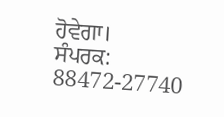ਹੋਵੇਗਾ।
ਸੰਪਰਕ: 88472-27740